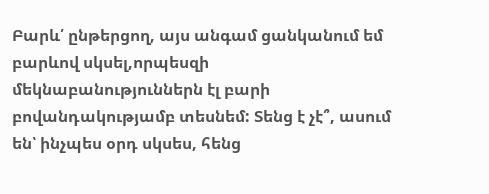Բարև՛ ընթերցող, այս անգամ ցանկանում եմ բարևով սկսել,որպեսզի մեկնաբանություններն էլ բարի բովանդակությամբ տեսնեմ: Տենց է չէ՞, ասում են՝ ինչպես օրդ սկսես, հենց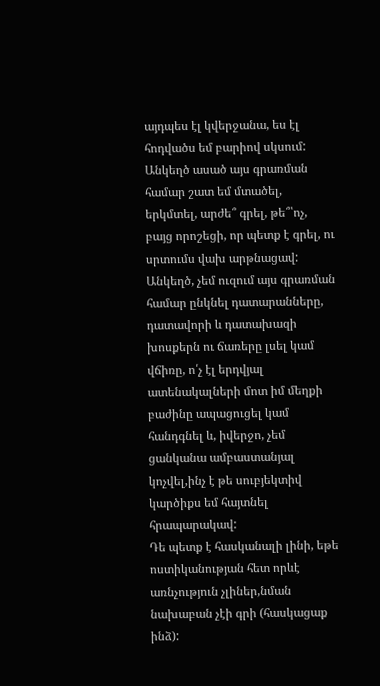այդպես էլ կվերջանա, ես էլ հոդվածս եմ բարիով սկսում:
Անկեղծ ասած այս գրառման համար շատ եմ մտածել, երկմտել, արժե՞ գրել, թե՞՝ոչ, բայց որոշեցի, որ պետք է գրել, ու սրտումս վախ արթնացավ: Անկեղծ, չեմ ուզում այս գրառման համար ընկնել դատարանները, դատավորի և դատախազի խոսքերն ու ճառերը լսել կամ վճիռը, ո՛չ էլ երդվյալ ատենակալների մոտ իմ մեղքի բաժինը ապացուցել կամ հանդգնել և, իվերջո, չեմ ցանկանա ամբաստանյալ կոչվել,ինչ է թե սուբյեկտիվ կարծիքս եմ հայտնել հրապարակավ:
Դե պետք է հասկանալի լինի, եթե ոստիկանության հետ որևէ առնչություն չլիներ,նման նախաբան չէի գրի (հասկացաք ինձ):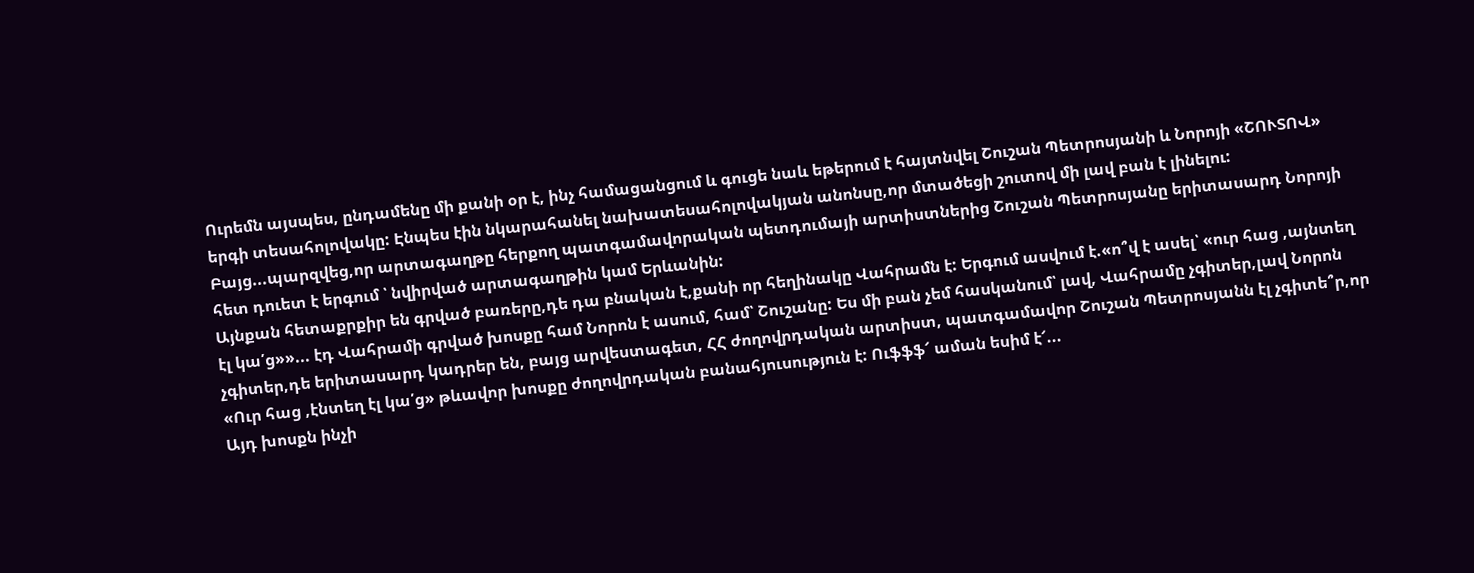Ուրեմն այսպես, ընդամենը մի քանի օր է, ինչ համացանցում և գուցե նաև եթերում է հայտնվել Շուշան Պետրոսյանի և Նորոյի «ՇՈՒՏՈՎ» երգի տեսահոլովակը: Էնպես էին նկարահանել նախատեսահոլովակյան անոնսը,որ մտածեցի շուտով մի լավ բան է լինելու: Բայց...պարզվեց,որ արտագաղթը հերքող պատգամավորական պետդումայի արտիստներից Շուշան Պետրոսյանը երիտասարդ Նորոյի հետ դուետ է երգում ՝ նվիրված արտագաղթին կամ Երևանին:
Այնքան հետաքրքիր են գրված բառերը,դե դա բնական է,քանի որ հեղինակը Վահրամն է: Երգում ասվում է.«ո՞վ է ասել՝ «ուր հաց ,այնտեղ էլ կա՛ց»»... էդ Վահրամի գրված խոսքը համ Նորոն է ասում, համ՝ Շուշանը: Ես մի բան չեմ հասկանում՝ լավ, Վահրամը չգիտեր,լավ Նորոն չգիտեր,դե երիտասարդ կադրեր են, բայց արվեստագետ, ՀՀ ժողովրդական արտիստ, պատգամավոր Շուշան Պետրոսյանն էլ չգիտե՞ր,որ «Ուր հաց ,էնտեղ էլ կա՛ց» թևավոր խոսքը ժողովրդական բանահյուսություն է: Ուֆֆֆ՜ աման եսիմ է՜...
Այդ խոսքն ինչի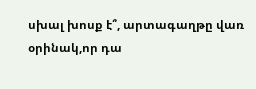սխալ խոսք է՞, արտագաղթը վառ օրինակ,որ դա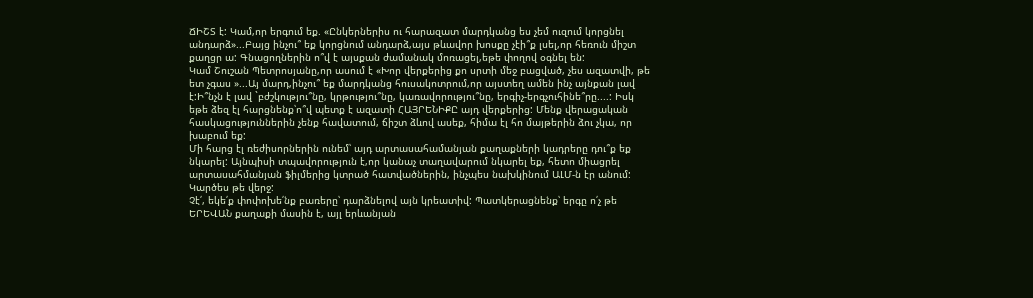ՃԻՇՏ է: Կամ,որ երգում եք. «Ընկերներիս ու հարազատ մարդկանց ես չեմ ուզում կորցնել անդարձ»...Բայց ինչու՞ եք կորցնում անդարձ,այս թևավոր խոսքը չէի՞ք լսել,որ հեռուն միշտ քաղցր ա: Գնացողներին ո՞վ է այսքան ժամանակ մոռացել,եթե փողով օգնել են:
Կամ Շուշան Պետրոսյանը,որ ասում է «Խոր վերքերից քո սրտի մեջ բացված, չես ազատվի, թե ետ չգաս »...Այ մարդ,ինչու՞ եք մարդկանց հուսակոտրում,որ այստեղ ամեն ինչ այնքան լավ է:Ի՞նչն է լավ `բժշկությու՞նը, կրթությու՞նը, կառավորությու՞նը, երգիչ-երգչուհինե՞րը....: Իսկ եթե ձեզ էլ հարցնենք՝ո՞վ պետք է ազատի ՀԱՅՐԵՆԻՔԸ այդ վերքերից: Մենք վերացական հասկացություններին չենք հավատում, ճիշտ ձևով ասեք, հիմա էլ հո մայթերին ձու չկա, որ խաբում եք:
Մի հարց էլ ռեժիսորներին ունեմ՝ այդ արտասահամանյան քաղաքների կադրերը դու՞ք եք նկարել: Այնպիսի տպավորություն է,որ կանաչ տաղավարում նկարել եք, հետո միացրել արտասահմանյան ֆիլմերից կտրած հատվածներին, ինչպես նախկինում ԱԼՄ-ն էր անում:
Կարծես թե վերջ:
Չէ՛, եկե՛ք փոփոխե՛նք բառերը՝ դարձնելով այն կրեատիվ: Պատկերացնենք՝ երգը ո՛չ թե ԵՐԵՎԱՆ քաղաքի մասին է, այլ երևանյան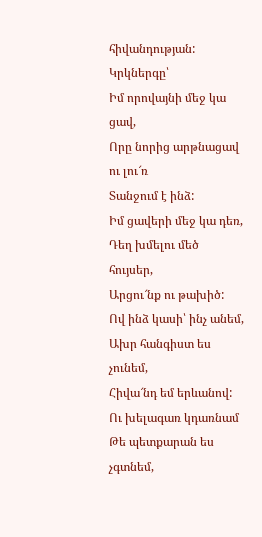հիվանդության:
Կրկներգը՝
Իմ որովայնի մեջ կա ցավ,
Որը նորից արթնացավ ու լու՜ռ
Տանջում է ինձ:
Իմ ցավերի մեջ կա դեռ,
Դեղ խմելու մեծ հույսեր,
Արցու՜նք ու թախիծ:
Ով ինձ կասի՝ ինչ անեմ,
Ախր հանգիստ ես չունեմ,
Հիվա՜նդ եմ երևանով:
Ու խելագառ կդառնամ
Թե պետքարան ես չգտնեմ,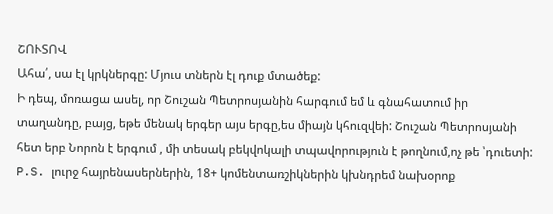ՇՈՒՏՈՎ
Ահա՛, սա էլ կրկներգը: Մյուս տներն էլ դուք մտածեք:
Ի դեպ, մոռացա ասել, որ Շուշան Պետրոսյանին հարգում եմ և գնահատում իր տաղանդը, բայց, եթե մենակ երգեր այս երգը,ես միայն կհուզվեի: Շուշան Պետրոսյանի հետ երբ Նորոն է երգում , մի տեսակ բեկվոկալի տպավորություն է թողնում,ոչ թե ՝դուետի:
P.S. լուրջ հայրենասերներին, 18+ կոմենտառշիկներին կխնդրեմ նախօրոք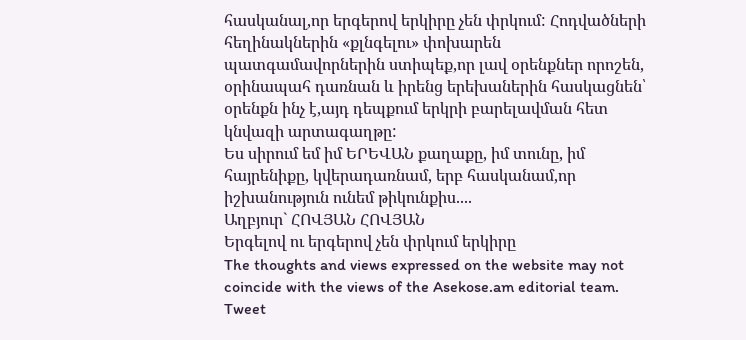հասկանալ,որ երգերով երկիրը չեն փրկում: Հոդվածների հեղինակներին «քլնգելու» փոխարեն պատգամավորներին ստիպեք,որ լավ օրենքներ որոշեն, օրինապահ դառնան և իրենց երեխաներին հասկացնեն՝ օրենքն ինչ է,այդ դեպքում երկրի բարելավման հետ կնվազի արտագաղթը:
Ես սիրում եմ իմ ԵՐԵՎԱՆ քաղաքը, իմ տունը, իմ հայրենիքը, կվերադառնամ, երբ հասկանամ,որ իշխանություն ունեմ թիկունքիս....
Աղբյուր` ՀՈՎՅԱՆ ՀՈՎՅԱՆ
Երգելով ու երգերով չեն փրկում երկիրը
The thoughts and views expressed on the website may not coincide with the views of the Asekose.am editorial team.
Tweet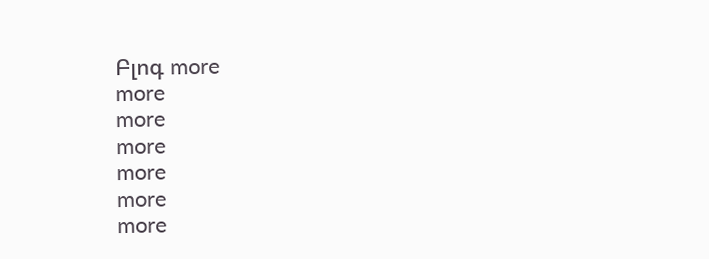Բլոգ more
more
more
more
more
more
more